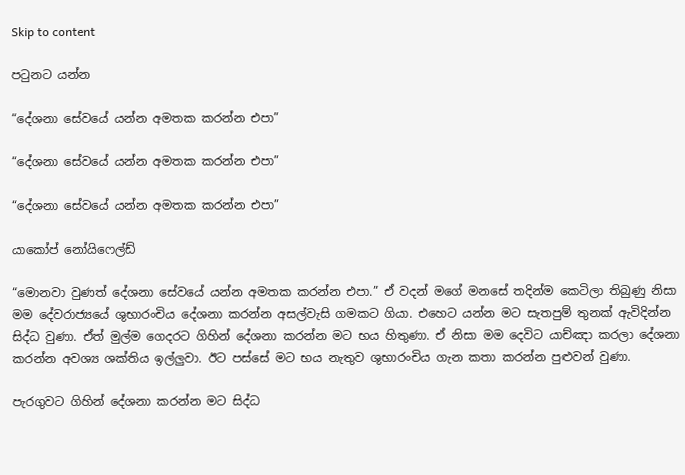Skip to content

පටුනට යන්න

“දේශනා සේවයේ යන්න අමතක කරන්න එපා”

“දේශනා සේවයේ යන්න අමතක කරන්න එපා”

“දේශනා සේවයේ යන්න අමතක කරන්න එපා”

යාකෝප් නෝයිෆෙල්ඩ්

“මොනවා වුණත් දේශනා සේවයේ යන්න අමතක කරන්න එපා.” ඒ වදන් මගේ මනසේ තදින්ම කෙටිලා තිබුණු නිසා මම දේවරාජ්‍යයේ ශුභාරංචිය දේශනා කරන්න අසල්වැසි ගමකට ගියා. එහෙට යන්න මට සැතපුම් තුනක් ඇවිදින්න සිද්ධ වුණා. ඒත් මුල්ම ගෙදරට ගිහින් දේශනා කරන්න මට භය හිතුණා. ඒ නිසා මම දෙවිට යාච්ඤා කරලා දේශනා කරන්න අවශ්‍ය ශක්තිය ඉල්ලුවා. ඊට පස්සේ මට භය නැතුව ශුභාරංචිය ගැන කතා කරන්න පුළුවන් වුණා.

පැරගුවට ගිහින් දේශනා කරන්න මට සිද්ධ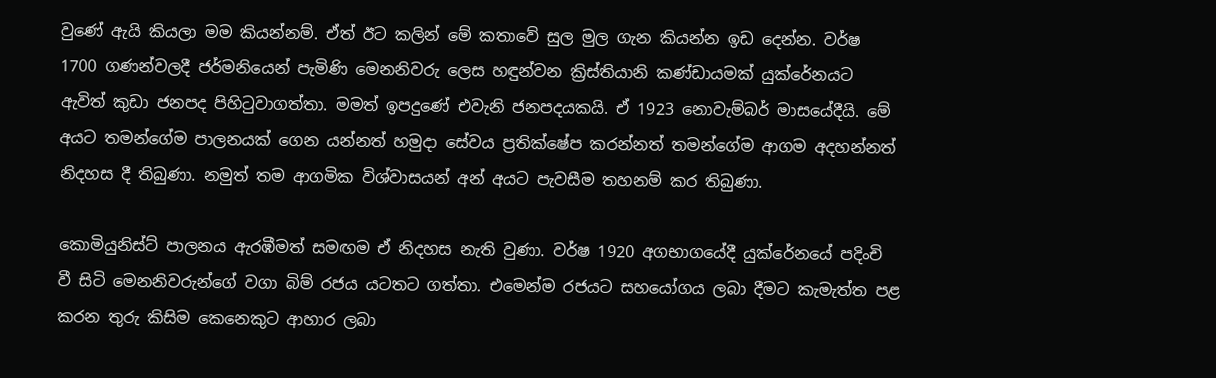වුණේ ඇයි කියලා මම කියන්නම්. ඒත් ඊට කලින් මේ කතාවේ සුල මුල ගැන කියන්න ඉඩ දෙන්න. වර්ෂ 1700 ගණන්වලදී ජර්මනියෙන් පැමිණි මෙනනිවරු ලෙස හඳුන්වන ක්‍රිස්තියානි කණ්ඩායමක් යුක්රේනයට ඇවිත් කුඩා ජනපද පිහිටුවාගත්තා. මමත් ඉපදුණේ එවැනි ජනපදයකයි. ඒ 1923 නොවැම්බර් මාසයේදීයි. මේ අයට තමන්ගේම පාලනයක් ගෙන යන්නත් හමුදා සේවය ප්‍රතික්ෂේප කරන්නත් තමන්ගේම ආගම අදහන්නත් නිදහස දී තිබුණා. නමුත් තම ආගමික විශ්වාසයන් අන් අයට පැවසීම තහනම් කර තිබුණා.

කොමියුනිස්ට් පාලනය ඇරඹීමත් සමඟම ඒ නිදහස නැති වුණා. වර්ෂ 1920 අගභාගයේදී යුක්රේනයේ පදිංචි වී සිටි මෙනනිවරුන්ගේ වගා බිම් රජය යටතට ගත්තා. එමෙන්ම රජයට සහයෝගය ලබා දීමට කැමැත්ත පළ කරන තුරු කිසිම කෙනෙකුට ආහාර ලබා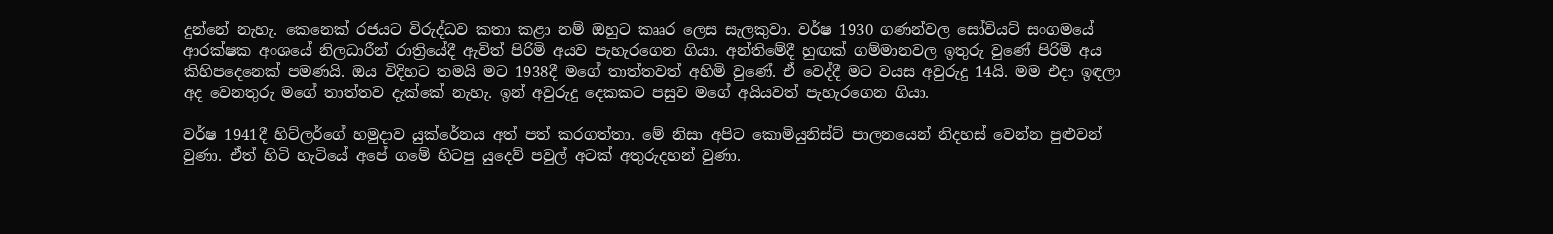දුන්නේ නැහැ. කෙනෙක් රජයට විරුද්ධව කතා කළා නම් ඔහුට කෲර ලෙස සැලකුවා. වර්ෂ 1930 ගණන්වල සෝවියට් සංගමයේ ආරක්ෂක අංශයේ නිලධාරීන් රාත්‍රියේදී ඇවිත් පිරිමි අයව පැහැරගෙන ගියා. අන්තිමේදී හුඟක් ගම්මානවල ඉතුරු වුණේ පිරිමි අය කිහිපදෙනෙක් පමණයි. ඔය විදිහට තමයි මට 1938දී මගේ තාත්තවත් අහිමි වුණේ. ඒ වෙද්දී මට වයස අවුරුදු 14යි. මම එදා ඉඳලා අද වෙනතුරු මගේ තාත්තව දැක්කේ නැහැ. ඉන් අවුරුදු දෙකකට පසුව මගේ අයියවත් පැහැරගෙන ගියා.

වර්ෂ 1941දී හිට්ලර්ගේ හමුදාව යුක්රේනය අත් පත් කරගත්තා. මේ නිසා අපිට කොමියුනිස්ට් පාලනයෙන් නිදහස් වෙන්න පුළුවන් වුණා. ඒත් හිටි හැටියේ අපේ ගමේ හිටපු යුදෙව් පවුල් අටක් අතුරුදහන් වුණා.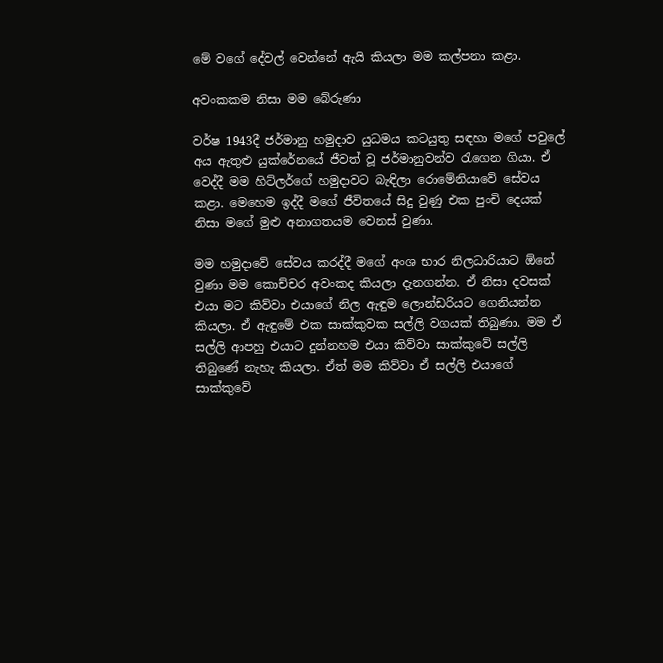මේ වගේ දේවල් වෙන්නේ ඇයි කියලා මම කල්පනා කළා.

අවංකකම නිසා මම බේරුණා

වර්ෂ 1943දී ජර්මානු හමුදාව යුධමය කටයුතු සඳහා මගේ පවුලේ අය ඇතුළු යුක්රේනයේ ජීවත් වූ ජර්මානුවන්ව රැගෙන ගියා. ඒ වෙද්දී මම හිට්ලර්ගේ හමුදාවට බැඳිලා රොමේනියාවේ සේවය කළා. මෙහෙම ඉද්දී මගේ ජීවිතයේ සිදු වුණු එක පුංචි දෙයක් නිසා මගේ මුළු අනාගතයම වෙනස් වුණා.

මම හමුදාවේ සේවය කරද්දී මගේ අංශ භාර නිලධාරියාට ඕනේ වුණා මම කොච්චර අවංකද කියලා දැනගන්න. ඒ නිසා දවසක් එයා මට කිව්වා එයාගේ නිල ඇඳුම ලොන්ඩරියට ගෙනියන්න කියලා. ඒ ඇඳුමේ එක සාක්කුවක සල්ලි වගයක් තිබුණා. මම ඒ සල්ලි ආපහු එයාට දුන්නහම එයා කිව්වා සාක්කුවේ සල්ලි තිබුණේ නැහැ කියලා. ඒත් මම කිව්වා ඒ සල්ලි එයාගේ සාක්කුවේ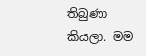තිබුණා කියලා. මම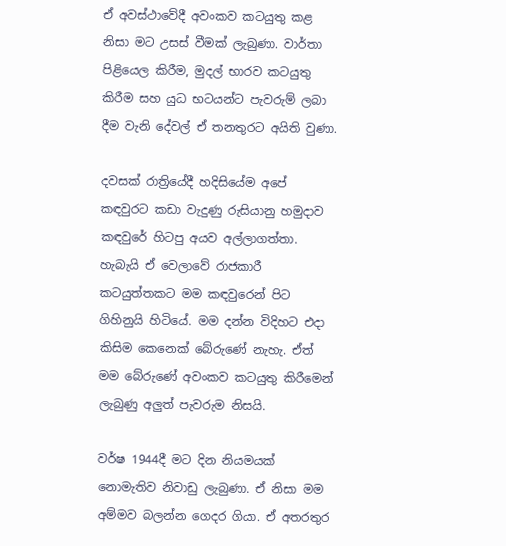ඒ අවස්ථාවේදී අවංකව කටයුතු කළ නිසා මට උසස් වීමක් ලැබුණා. වාර්තා පිළියෙල කිරීම, මුදල් භාරව කටයුතු කිරීම සහ යුධ භටයන්ට පැවරුම් ලබා දීම වැනි දේවල් ඒ තනතුරට අයිති වුණා.

දවසක් රාත්‍රියේදී හදිසියේම අපේ කඳවුරට කඩා වැදුණු රුසියානු හමුදාව කඳවුරේ හිටපු අයව අල්ලාගත්තා. හැබැයි ඒ වෙලාවේ රාජකාරී කටයුත්තකට මම කඳවුරෙන් පිට ගිහිනුයි හිටියේ. මම දන්න විදිහට එදා කිසිම කෙනෙක් බේරුණේ නැහැ. ඒත් මම බේරුණේ අවංකව කටයුතු කිරීමෙන් ලැබුණු අලුත් පැවරුම නිසයි.

වර්ෂ 1944දී මට දින නියමයක් නොමැතිව නිවාඩු ලැබුණා. ඒ නිසා මම අම්මව බලන්න ගෙදර ගියා. ඒ අතරතුර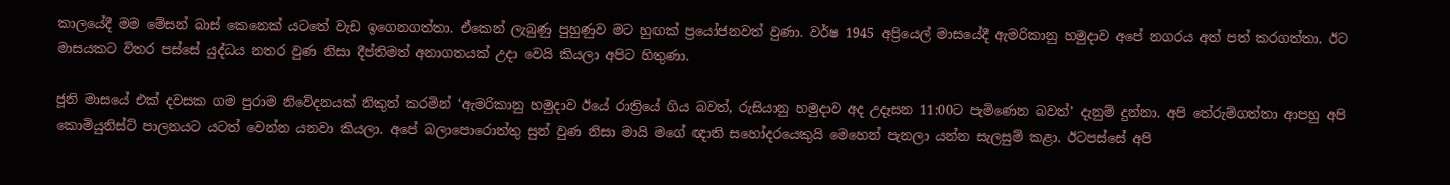කාලයේදී මම මේසන් බාස් කෙනෙක් යටතේ වැඩ ඉගෙනගත්තා. ඒකෙන් ලැබුණු පුහුණුව මට හුඟක් ප්‍රයෝජනවත් වුණා. වර්ෂ 1945 අප්‍රියෙල් මාසයේදී ඇමරිකානු හමුදාව අපේ නගරය අත් පත් කරගත්තා. ඊට මාසයකට විතර පස්සේ යුද්ධය නතර වුණ නිසා දීප්තිමත් අනාගතයක් උදා වෙයි කියලා අපිට හිතුණා.

ජූනි මාසයේ එක් දවසක ගම පුරාම නිවේදනයක් නිකුත් කරමින් ‘ඇමරිකානු හමුදාව ඊයේ රාත්‍රියේ ගිය බවත්, රුසියානු හමුදාව අද උදෑසන 11:00ට පැමිණෙන බවත්’ දැනුම් දුන්නා. අපි තේරුම්ගත්තා ආපහු අපි කොමියුනිස්ට් පාලනයට යටත් වෙන්න යනවා කියලා. අපේ බලාපොරොත්තු සුන් වුණ නිසා මායි මගේ ඥාති සහෝදරයෙකුයි මෙහෙන් පැනලා යන්න සැලසුම් කළා. ඊටපස්සේ අපි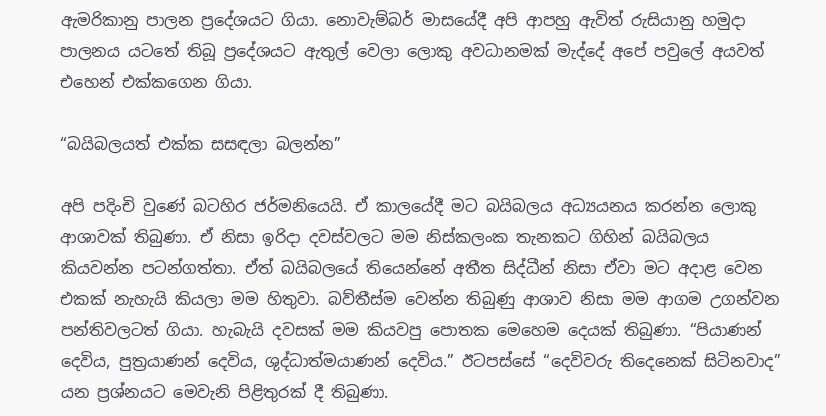ඇමරිකානු පාලන ප්‍රදේශයට ගියා. නොවැම්බර් මාසයේදී අපි ආපහු ඇවිත් රුසියානු හමුදා පාලනය යටතේ තිබූ ප්‍රදේශයට ඇතුල් වෙලා ලොකු අවධානමක් මැද්දේ අපේ පවුලේ අයවත් එහෙන් එක්කගෙන ගියා.

“බයිබලයත් එක්ක සසඳලා බලන්න”

අපි පදිංචි වුණේ බටහිර ජර්මනියෙයි. ඒ කාලයේදී මට බයිබලය අධ්‍යයනය කරන්න ලොකු ආශාවක් තිබුණා. ඒ නිසා ඉරිදා දවස්වලට මම නිස්කලංක තැනකට ගිහින් බයිබලය කියවන්න පටන්ගත්තා. ඒත් බයිබලයේ තියෙන්නේ අතීත සිද්ධීන් නිසා ඒවා මට අදාළ වෙන එකක් නැහැයි කියලා මම හිතුවා. බව්තීස්ම වෙන්න තිබුණු ආශාව නිසා මම ආගම උගන්වන පන්තිවලටත් ගියා. හැබැයි දවසක් මම කියවපු පොතක මෙහෙම දෙයක් තිබුණා. “පියාණන් දෙවිය, පුත්‍රයාණන් දෙවිය, ශුද්ධාත්මයාණන් දෙවිය.” ඊටපස්සේ “දෙවිවරු තිදෙනෙක් සිටිනවාද” යන ප්‍රශ්නයට මෙවැනි පිළිතුරක් දී තිබුණා.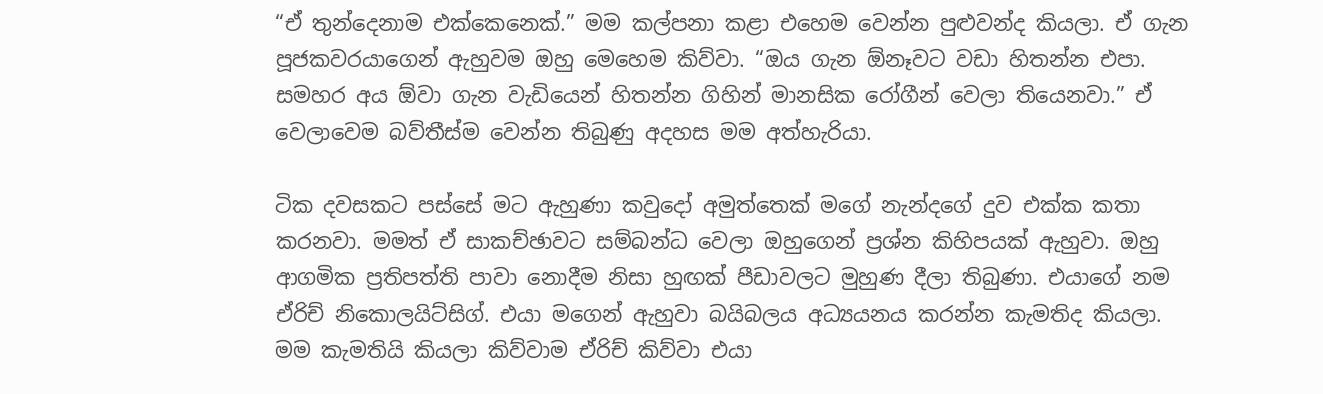“ඒ තුන්දෙනාම එක්කෙනෙක්.” මම කල්පනා කළා එහෙම වෙන්න පුළුවන්ද කියලා. ඒ ගැන පූජකවරයාගෙන් ඇහුවම ඔහු මෙහෙම කිව්වා. “ඔය ගැන ඕනෑවට වඩා හිතන්න එපා. සමහර අය ඕවා ගැන වැඩියෙන් හිතන්න ගිහින් මානසික රෝගීන් වෙලා තියෙනවා.” ඒ වෙලාවෙම බව්තීස්ම වෙන්න තිබුණු අදහස මම අත්හැරියා.

ටික දවසකට පස්සේ මට ඇහුණා කවුදෝ අමුත්තෙක් මගේ නැන්දගේ දුව එක්ක කතා කරනවා. මමත් ඒ සාකච්ඡාවට සම්බන්ධ වෙලා ඔහුගෙන් ප්‍රශ්න කිහිපයක් ඇහුවා. ඔහු ආගමික ප්‍රතිපත්ති පාවා නොදීම නිසා හුඟක් පීඩාවලට මුහුණ දීලා තිබුණා. එයාගේ නම ඒරිච් නිකොලයිට්සිග්. එයා මගෙන් ඇහුවා බයිබලය අධ්‍යයනය කරන්න කැමතිද කියලා. මම කැමතියි කියලා කිව්වාම ඒරිච් කිව්වා එයා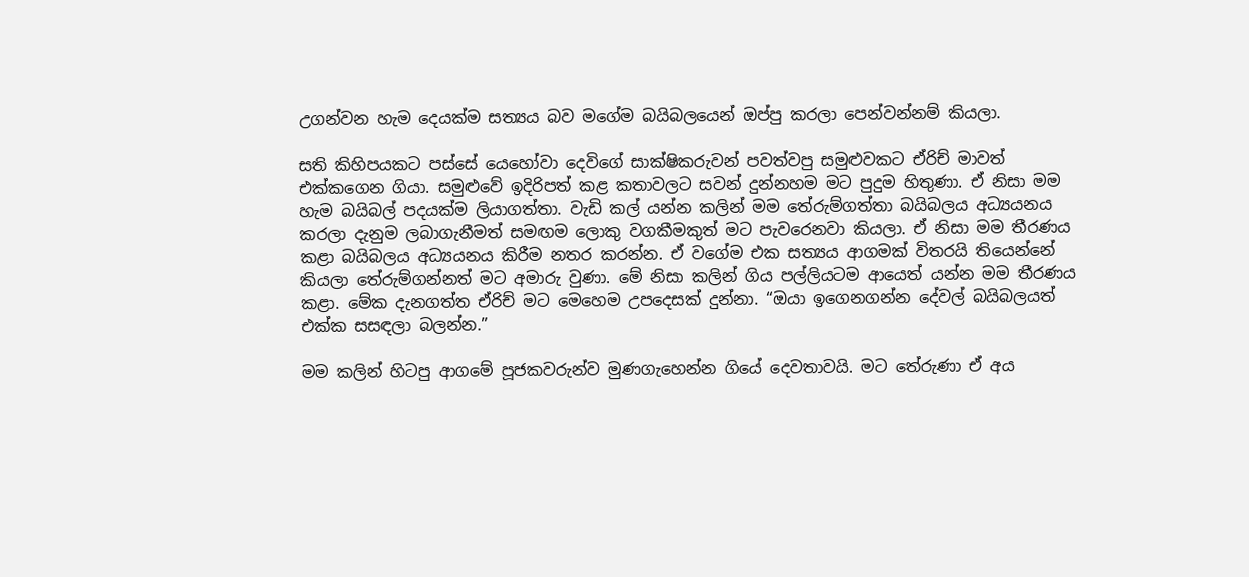උගන්වන හැම දෙයක්ම සත්‍යය බව මගේම බයිබලයෙන් ඔප්පු කරලා පෙන්වන්නම් කියලා.

සති කිහිපයකට පස්සේ යෙහෝවා දෙවිගේ සාක්ෂිකරුවන් පවත්වපු සමුළුවකට ඒරිච් මාවත් එක්කගෙන ගියා. සමුළුවේ ඉදිරිපත් කළ කතාවලට සවන් දුන්නහම මට පුදුම හිතුණා. ඒ නිසා මම හැම බයිබල් පදයක්ම ලියාගත්තා. වැඩි කල් යන්න කලින් මම තේරුම්ගත්තා බයිබලය අධ්‍යයනය කරලා දැනුම ලබාගැනීමත් සමඟම ලොකු වගකීමකුත් මට පැවරෙනවා කියලා. ඒ නිසා මම තීරණය කළා බයිබලය අධ්‍යයනය කිරීම නතර කරන්න. ඒ වගේම එක සත්‍යය ආගමක් විතරයි තියෙන්නේ කියලා තේරුම්ගන්නත් මට අමාරු වුණා. මේ නිසා කලින් ගිය පල්ලියටම ආයෙත් යන්න මම තීරණය කළා. මේක දැනගත්ත ඒරිච් මට මෙහෙම උපදෙසක් දුන්නා. “ඔයා ඉගෙනගන්න දේවල් බයිබලයත් එක්ක සසඳලා බලන්න.”

මම කලින් හිටපු ආගමේ පූජකවරුන්ව මුණගැහෙන්න ගියේ දෙවතාවයි. මට තේරුණා ඒ අය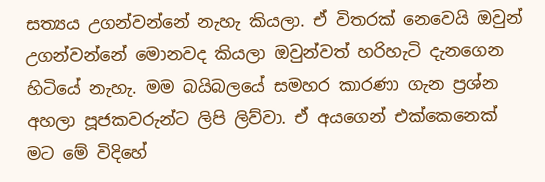සත්‍යය උගන්වන්නේ නැහැ කියලා. ඒ විතරක් නෙවෙයි ඔවුන් උගන්වන්නේ මොනවද කියලා ඔවුන්වත් හරිහැටි දැනගෙන හිටියේ නැහැ. මම බයිබලයේ සමහර කාරණා ගැන ප්‍රශ්න අහලා පූජකවරුන්ට ලිපි ලිව්වා. ඒ අයගෙන් එක්කෙනෙක් මට මේ විදිහේ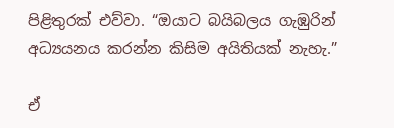පිළිතුරක් එව්වා. “ඔයාට බයිබලය ගැඹුරින් අධ්‍යයනය කරන්න කිසිම අයිතියක් නැහැ.”

ඒ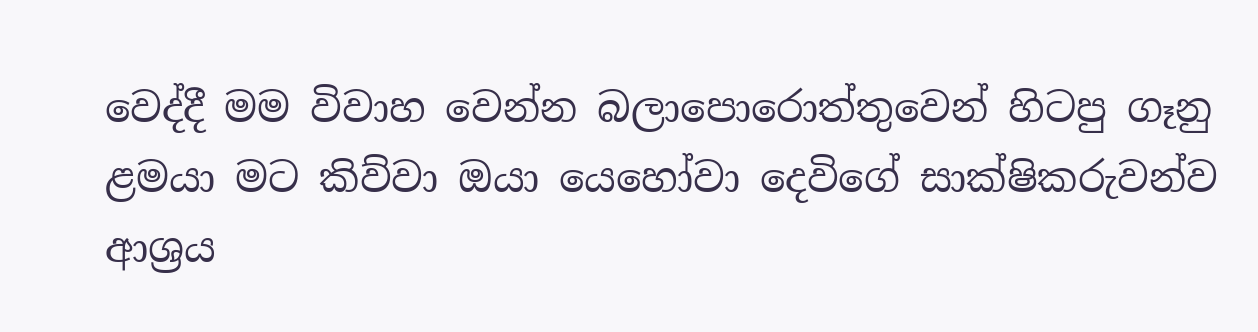වෙද්දී මම විවාහ වෙන්න බලාපොරොත්තුවෙන් හිටපු ගෑනු ළමයා මට කිව්වා ඔයා යෙහෝවා දෙවිගේ සාක්ෂිකරුවන්ව ආශ්‍රය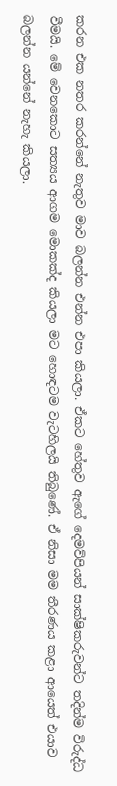කරන එක නතර කරන්නේ නැතුව මාව බලන්න එන්න එපා කියලා. ඒකට හේතුව ඇගේ දෙමව්පියන් සාක්ෂිකරුවන්ට තදින්ම විරුද්ධ වීමයි. මේ වෙනකොට සත්‍යය ආගම මොකක්ද කියලා මට හොඳටම වැටහිලයි තිබුණේ. ඒ නිසා මම තීරණය කළා ආයෙත් එයාව බලන්න යන්නේ නැහැ කියලා.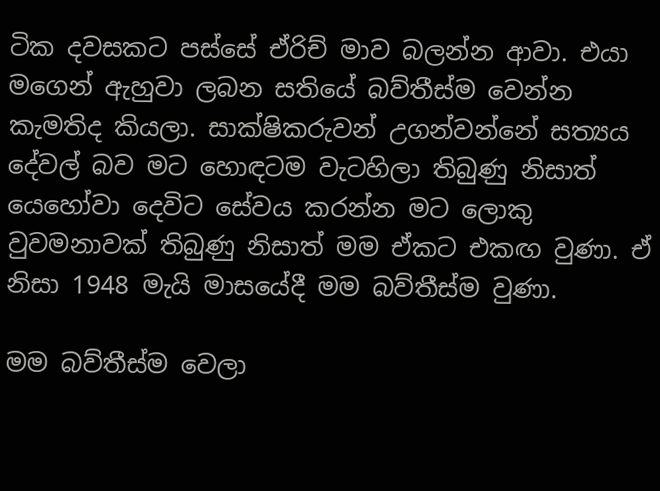ටික දවසකට පස්සේ ඒරිච් මාව බලන්න ආවා. එයා මගෙන් ඇහුවා ලබන සතියේ බව්තීස්ම වෙන්න කැමතිද කියලා. සාක්ෂිකරුවන් උගන්වන්නේ සත්‍යය දේවල් බව මට හොඳටම වැටහිලා තිබුණු නිසාත් යෙහෝවා දෙවිට සේවය කරන්න මට ලොකු වුවමනාවක් තිබුණු නිසාත් මම ඒකට එකඟ වුණා. ඒ නිසා 1948 මැයි මාසයේදී මම බව්තීස්ම වුණා.

මම බව්තීස්ම වෙලා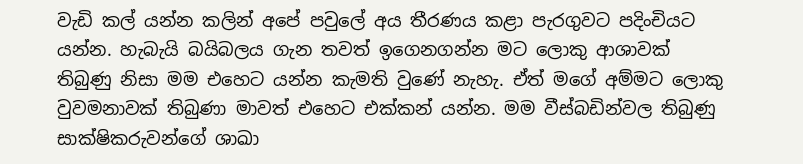වැඩි කල් යන්න කලින් අපේ පවුලේ අය තීරණය කළා පැරගුවට පදිංචියට යන්න. හැබැයි බයිබලය ගැන තවත් ඉගෙනගන්න මට ලොකු ආශාවක් තිබුණු නිසා මම එහෙට යන්න කැමති වුණේ නැහැ. ඒත් මගේ අම්මට ලොකු වුවමනාවක් තිබුණා මාවත් එහෙට එක්කන් යන්න. මම වීස්බඩින්වල තිබුණු සාක්ෂිකරුවන්ගේ ශාඛා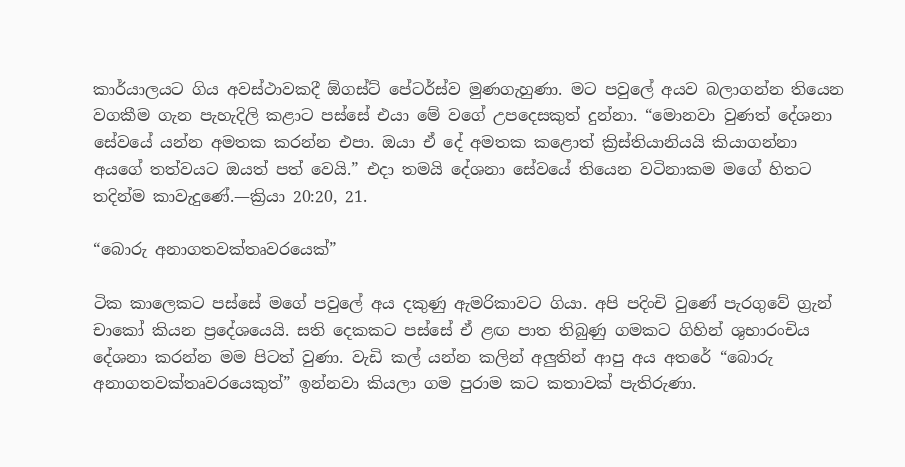කාර්යාලයට ගිය අවස්ථාවකදී ඕගස්ට් පේටර්ස්ව මුණගැහුණා. මට පවුලේ අයව බලාගන්න තියෙන වගකීම ගැන පැහැදිලි කළාට පස්සේ එයා මේ වගේ උපදෙසකුත් දුන්නා. “මොනවා වුණත් දේශනා සේවයේ යන්න අමතක කරන්න එපා. ඔයා ඒ දේ අමතක කළොත් ක්‍රිස්තියානියයි කියාගන්නා අයගේ තත්වයට ඔයත් පත් වෙයි.” එදා තමයි දේශනා සේවයේ තියෙන වටිනාකම මගේ හිතට තදින්ම කාවැදුණේ.—ක්‍රියා 20:20, 21.

“බොරු අනාගතවක්තෘවරයෙක්”

ටික කාලෙකට පස්සේ මගේ පවුලේ අය දකුණු ඇමරිකාවට ගියා. අපි පදිංචි වුණේ පැරගුවේ ග්‍රැන් චාකෝ කියන ප්‍රදේශයෙයි. සති දෙකකට පස්සේ ඒ ළඟ පාත තිබුණු ගමකට ගිහින් ශුභාරංචිය දේශනා කරන්න මම පිටත් වුණා. වැඩි කල් යන්න කලින් අලුතින් ආපු අය අතරේ “බොරු අනාගතවක්තෘවරයෙකුත්” ඉන්නවා කියලා ගම පුරාම කට කතාවක් පැතිරුණා.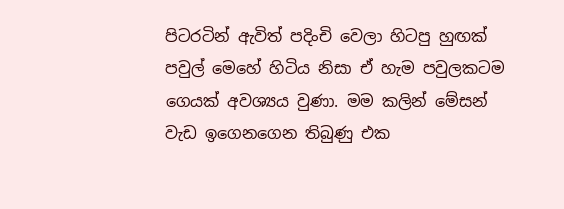පිටරටින් ඇවිත් පදිංචි වෙලා හිටපු හුඟක් පවුල් මෙහේ හිටිය නිසා ඒ හැම පවුලකටම ගෙයක් අවශ්‍යය වුණා. මම කලින් මේසන් වැඩ ඉගෙනගෙන තිබුණු එක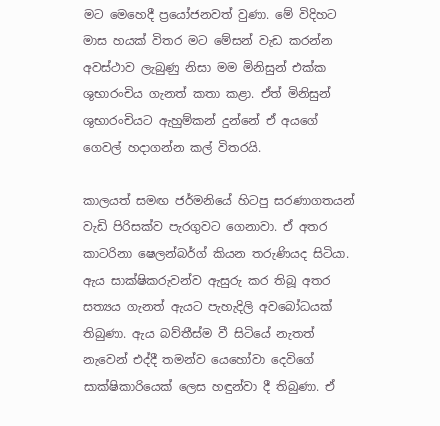මට මෙහෙදී ප්‍රයෝජනවත් වුණා. මේ විදිහට මාස හයක් විතර මට මේසන් වැඩ කරන්න අවස්ථාව ලැබුණු නිසා මම මිනිසුන් එක්ක ශුභාරංචිය ගැනත් කතා කළා. ඒත් මිනිසුන් ශුභාරංචියට ඇහුම්කන් දුන්නේ ඒ අයගේ ගෙවල් හදාගන්න කල් විතරයි.

කාලයත් සමඟ ජර්මනියේ හිටපු සරණාගතයන් වැඩි පිරිසක්ව පැරගුවට ගෙනාවා. ඒ අතර කාටරිනා ෂෙලන්බර්ග් කියන තරුණියද සිටියා. ඇය සාක්ෂිකරුවන්ව ඇසුරු කර තිබූ අතර සත්‍යය ගැනත් ඇයට පැහැදිලි අවබෝධයක් තිබුණා. ඇය බව්තීස්ම වී සිටියේ නැතත් නැවෙන් එද්දී තමන්ව යෙහෝවා දෙවිගේ සාක්ෂිකාරියෙක් ලෙස හඳුන්වා දී තිබුණා. ඒ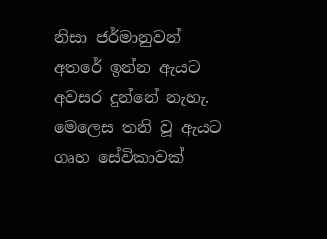නිසා ජර්මානුවන් අතරේ ඉන්න ඇයට අවසර දුන්නේ නැහැ. මෙලෙස තනි වූ ඇයට ගෘහ සේවිකාවක්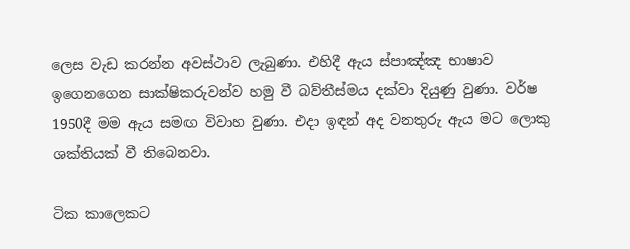ලෙස වැඩ කරන්න අවස්ථාව ලැබුණා. එහිදී ඇය ස්පාඤ්ඤ භාෂාව ඉගෙනගෙන සාක්ෂිකරුවන්ව හමු වී බව්තීස්මය දක්වා දියුණු වුණා. වර්ෂ 1950දී මම ඇය සමඟ විවාහ වුණා. එදා ඉඳන් අද වනතුරු ඇය මට ලොකු ශක්තියක් වී තිබෙනවා.

ටික කාලෙකට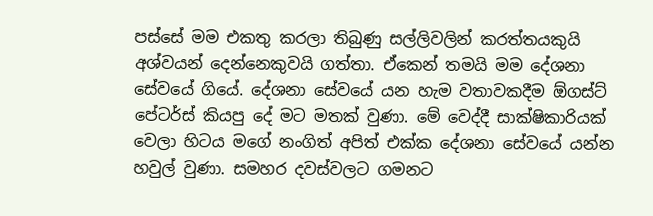පස්සේ මම එකතු කරලා තිබුණු සල්ලිවලින් කරත්තයකුයි අශ්වයන් දෙන්නෙකුවයි ගත්තා. ඒකෙන් තමයි මම දේශනා සේවයේ ගියේ. දේශනා සේවයේ යන හැම වතාවකදීම ඕගස්ට් පේටර්ස් කියපු දේ මට මතක් වුණා. මේ වෙද්දී සාක්ෂිකාරියක් වෙලා හිටය මගේ නංගිත් අපිත් එක්ක දේශනා සේවයේ යන්න හවුල් වුණා. සමහර දවස්වලට ගමනට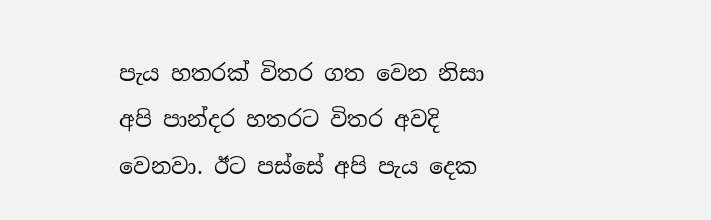පැය හතරක් විතර ගත වෙන නිසා අපි පාන්දර හතරට විතර අවදි වෙනවා. ඊට පස්සේ අපි පැය දෙක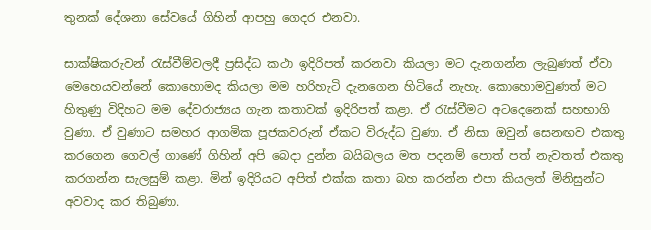තුනක් දේශනා සේවයේ ගිහින් ආපහු ගෙදර එනවා.

සාක්ෂිකරුවන් රැස්වීම්වලදී ප්‍රසිද්ධ කථා ඉදිරිපත් කරනවා කියලා මට දැනගන්න ලැබුණත් ඒවා මෙහෙයවන්නේ කොහොමද කියලා මම හරිහැටි දැනගෙන හිටියේ නැහැ. කොහොමවුණත් මට හිතුණු විදිහට මම දේවරාජ්‍යය ගැන කතාවක් ඉදිරිපත් කළා. ඒ රැස්වීමට අටදෙනෙක් සහභාගි වුණා. ඒ වුණාට සමහර ආගමික පූජකවරුන් ඒකට විරුද්ධ වුණා. ඒ නිසා ඔවුන් සෙනඟව එකතු කරගෙන ගෙවල් ගාණේ ගිහින් අපි බෙදා දුන්න බයිබලය මත පදනම් පොත් පත් නැවතත් එකතු කරගන්න සැලසුම් කළා. මින් ඉදිරියට අපිත් එක්ක කතා බහ කරන්න එපා කියලත් මිනිසුන්ට අවවාද කර තිබුණා.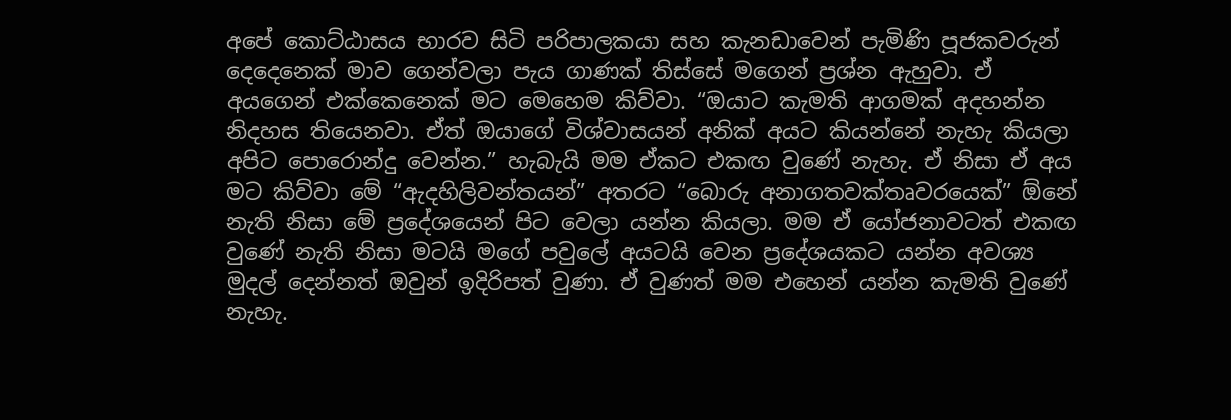අපේ කොට්ඨාසය භාරව සිටි පරිපාලකයා සහ කැනඩාවෙන් පැමිණි පූජකවරුන් දෙදෙනෙක් මාව ගෙන්වලා පැය ගාණක් තිස්සේ මගෙන් ප්‍රශ්න ඇහුවා. ඒ අයගෙන් එක්කෙනෙක් මට මෙහෙම කිව්වා. “ඔයාට කැමති ආගමක් අදහන්න නිදහස තියෙනවා. ඒත් ඔයාගේ විශ්වාසයන් අනික් අයට කියන්නේ නැහැ කියලා අපිට පොරොන්දු වෙන්න.” හැබැයි මම ඒකට එකඟ වුණේ නැහැ. ඒ නිසා ඒ අය මට කිව්වා මේ “ඇදහිලිවන්තයන්” අතරට “බොරු අනාගතවක්තෘවරයෙක්” ඕනේ නැති නිසා මේ ප්‍රදේශයෙන් පිට වෙලා යන්න කියලා. මම ඒ යෝජනාවටත් එකඟ වුණේ නැති නිසා මටයි මගේ පවුලේ අයටයි වෙන ප්‍රදේශයකට යන්න අවශ්‍ය මුදල් දෙන්නත් ඔවුන් ඉදිරිපත් වුණා. ඒ වුණත් මම එහෙන් යන්න කැමති වුණේ නැහැ.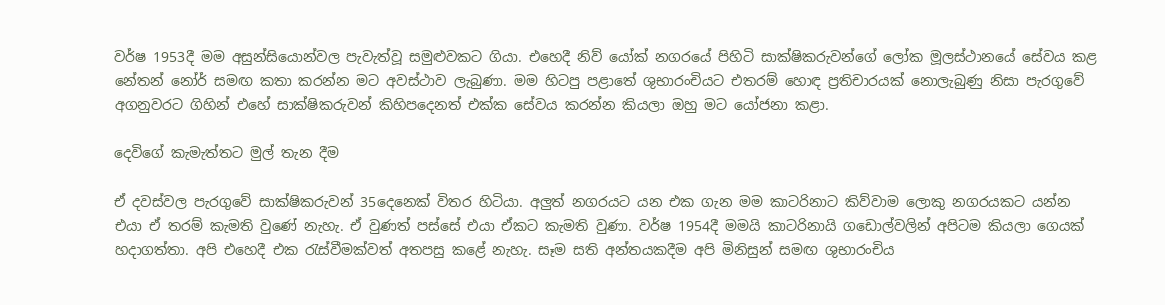වර්ෂ 1953දී මම අසුන්සියොන්වල පැවැත්වූ සමුළුවකට ගියා. එහෙදී නිව් යෝක් නගරයේ පිහිටි සාක්ෂිකරුවන්ගේ ලෝක මූලස්ථානයේ සේවය කළ නේතන් නෝර් සමඟ කතා කරන්න මට අවස්ථාව ලැබුණා. මම හිටපු පළාතේ ශුභාරංචියට එතරම් හොඳ ප්‍රතිචාරයක් නොලැබුණු නිසා පැරගුවේ අගනුවරට ගිහින් එහේ සාක්ෂිකරුවන් කිහිපදෙනත් එක්ක සේවය කරන්න කියලා ඔහු මට යෝජනා කළා.

දෙවිගේ කැමැත්තට මුල් තැන දීම

ඒ දවස්වල පැරගුවේ සාක්ෂිකරුවන් 35දෙනෙක් විතර හිටියා. අලුත් නගරයට යන එක ගැන මම කාටරිනාට කිව්වාම ලොකු නගරයකට යන්න එයා ඒ තරම් කැමති වුණේ නැහැ. ඒ වුණත් පස්සේ එයා ඒකට කැමති වුණා. වර්ෂ 1954දී මමයි කාටරිනායි ගඩොල්වලින් අපිටම කියලා ගෙයක් හදාගත්තා. අපි එහෙදී එක රැස්වීමක්වත් අතපසු කළේ නැහැ. සෑම සති අන්තයකදීම අපි මිනිසුන් සමඟ ශුභාරංචිය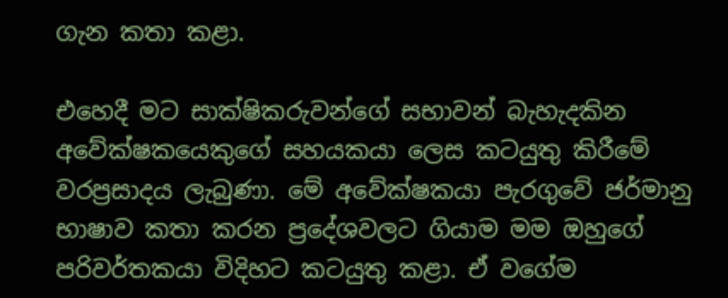ගැන කතා කළා.

එහෙදී මට සාක්ෂිකරුවන්ගේ සභාවන් බැහැදකින අවේක්ෂකයෙකුගේ සහයකයා ලෙස කටයුතු කිරීමේ වරප්‍රසාදය ලැබුණා. මේ අවේක්ෂකයා පැරගුවේ ජර්මානු භාෂාව කතා කරන ප්‍රදේශවලට ගියාම මම ඔහුගේ පරිවර්තකයා විදිහට කටයුතු කළා. ඒ වගේම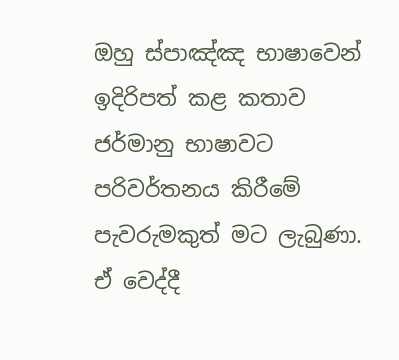ඔහු ස්පාඤ්ඤ භාෂාවෙන් ඉදිරිපත් කළ කතාව ජර්මානු භාෂාවට පරිවර්තනය කිරීමේ පැවරුමකුත් මට ලැබුණා. ඒ වෙද්දී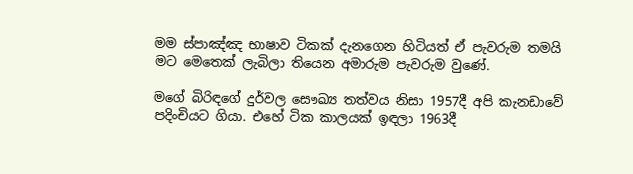මම ස්පාඤ්ඤ භාෂාව ටිකක් දැනගෙන හිටියත් ඒ පැවරුම තමයි මට මෙතෙක් ලැබිලා තියෙන අමාරුම පැවරුම වුණේ.

මගේ බිරිඳගේ දුර්වල සෞඛ්‍ය තත්වය නිසා 1957දී අපි කැනඩාවේ පදිංචියට ගියා. එහේ ටික කාලයක් ඉඳලා 1963දී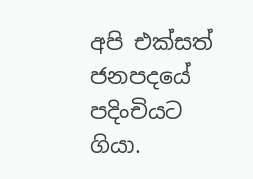අපි එක්සත් ජනපදයේ පදිංචියට ගියා.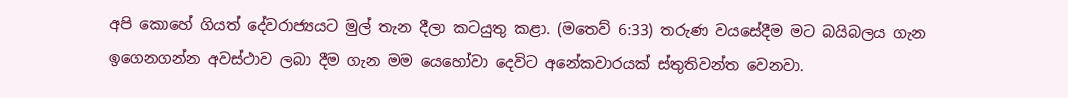අපි කොහේ ගියත් දේවරාජ්‍යයට මුල් තැන දීලා කටයුතු කළා. (මතෙව් 6:33) තරුණ වයසේදීම මට බයිබලය ගැන ඉගෙනගන්න අවස්ථාව ලබා දීම ගැන මම යෙහෝවා දෙවිට අනේකවාරයක් ස්තුතිවන්ත වෙනවා.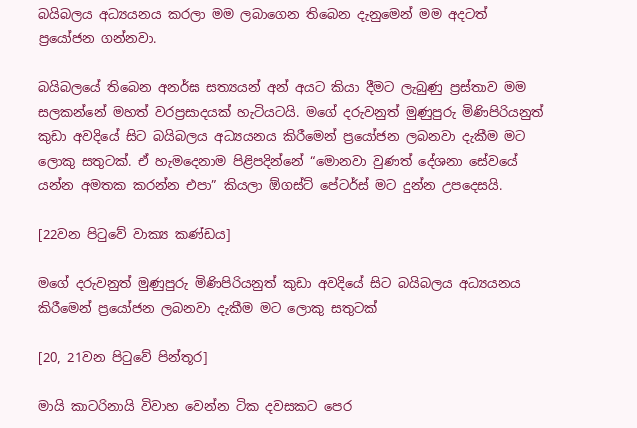බයිබලය අධ්‍යයනය කරලා මම ලබාගෙන තිබෙන දැනුමෙන් මම අදටත් ප්‍රයෝජන ගන්නවා.

බයිබලයේ තිබෙන අනර්ඝ සත්‍යයන් අන් අයට කියා දීමට ලැබුණු ප්‍රස්තාව මම සලකන්නේ මහත් වරප්‍රසාදයක් හැටියටයි. මගේ දරුවනුත් මුණුපුරු මිණිපිරියනුත් කුඩා අවදියේ සිට බයිබලය අධ්‍යයනය කිරීමෙන් ප්‍රයෝජන ලබනවා දැකීම මට ලොකු සතුටක්. ඒ හැමදෙනාම පිළිපදින්නේ “මොනවා වුණත් දේශනා සේවයේ යන්න අමතක කරන්න එපා” කියලා ඕගස්ට් පේටර්ස් මට දුන්න උපදෙසයි.

[22වන පිටුවේ වාක්‍ය කණ්ඩය]

මගේ දරුවනුත් මුණුපුරු මිණිපිරියනුත් කුඩා අවදියේ සිට බයිබලය අධ්‍යයනය කිරීමෙන් ප්‍රයෝජන ලබනවා දැකීම මට ලොකු සතුටක්

[20, 21වන පිටුවේ පින්තූර]

මායි කාටරිනායි විවාහ වෙන්න ටික දවසකට පෙර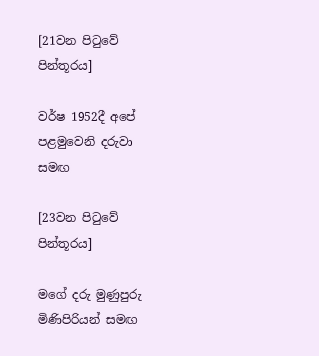[21වන පිටුවේ පින්තූරය]

වර්ෂ 1952දී අපේ පළමුවෙනි දරුවා සමඟ

[23වන පිටුවේ පින්තූරය]

මගේ දරු මුණුපුරු මිණිපිරියන් සමඟ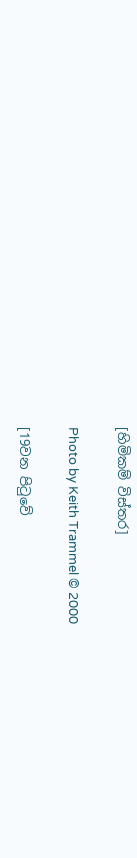[හිමිකම් විස්තර]

Photo by Keith Trammel © 2000

[19වන පිටුවේ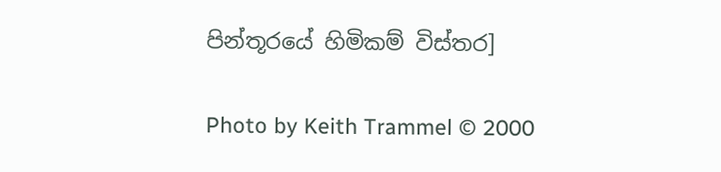පින්තූරයේ හිමිකම් විස්තර]

Photo by Keith Trammel © 2000